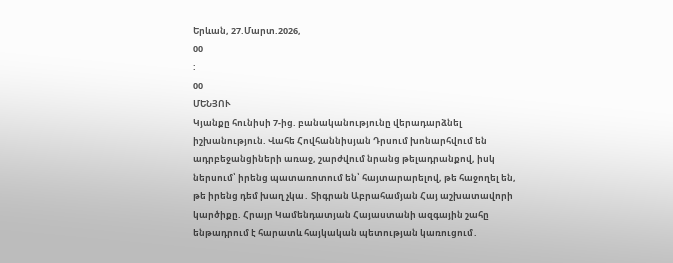Երևան, 27.Մարտ.2026,
00
:
00
ՄԵՆՅՈՒ
Կյանքը հունիսի 7-ից. բանականությունը վերադարձնել իշխանություն. Վահե Հովհաննիսյան Դրսում խոնարհվում են ադրբեջանցիների առաջ, շարժվում նրանց թելադրանքով, իսկ ներսում՝ իրենց պատառոտում են՝ հայտարարելով, թե հաջողել են, թե իրենց դեմ խաղ չկա․ Տիգրան Աբրահամյան Հայ աշխատավորի կարծիքը. Հրայր Կամենդատյան Հայաստանի ազգային շահը ենթադրում է հարատև հայկական պետության կառուցում․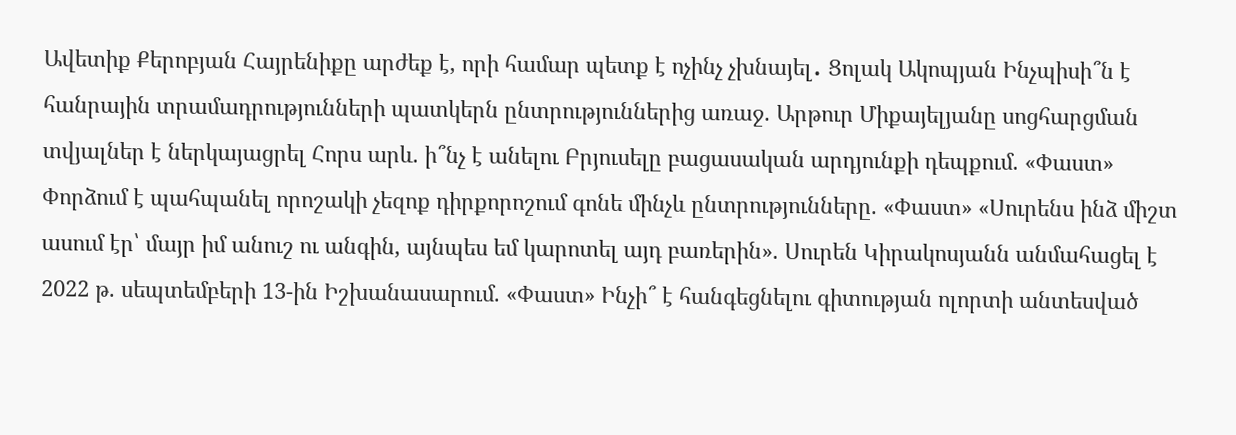Ավետիք Քերոբյան Հայրենիքը արժեք է, որի համար պետք է ոչինչ չխնայել․ Ցոլակ Ակոպյան Ինչպիսի՞ն է հանրային տրամադրությունների պատկերն ընտրություններից առաջ. Արթուր Միքայելյանը սոցհարցման տվյալներ է ներկայացրել Հորս արև. ի՞նչ է անելու Բրյուսելը բացասական արդյունքի դեպքում. «Փաստ» Փորձում է պահպանել որոշակի չեզոք դիրքորոշում գոնե մինչև ընտրությունները. «Փաստ» «Սուրենս ինձ միշտ ասում էր՝ մայր իմ անուշ ու անգին, այնպես եմ կարոտել այդ բառերին». Սուրեն Կիրակոսյանն անմահացել է 2022 թ. սեպտեմբերի 13-ին Իշխանասարում. «Փաստ» Ինչի՞ է հանգեցնելու գիտության ոլորտի անտեսված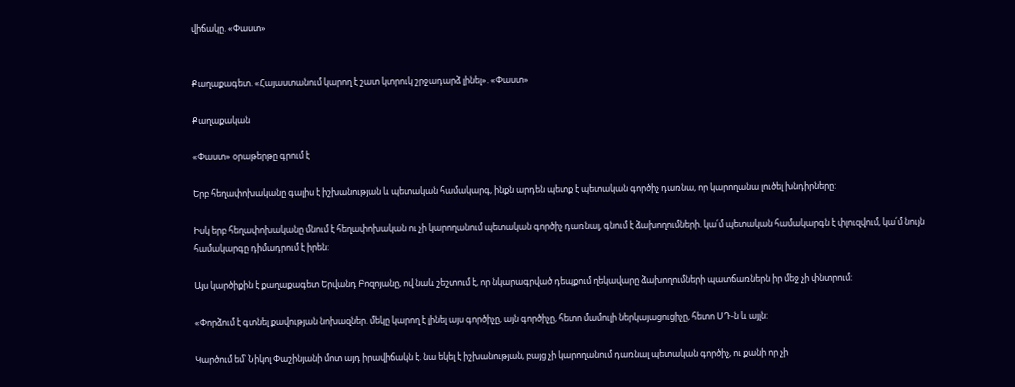վիճակը. «Փաստ»


Քաղաքագետ. «Հայաստանում կարող է շատ կտրուկ շրջադարձ լինել». «Փաստ»

Քաղաքական

«Փաստ» օրաթերթը գրում է

Երբ հեղափոխականը գալիս է իշխանության և պետական համակարգ, ինքն արդեն պետք է պետական գործիչ դառնա, որ կարողանա լուծել խնդիրները:

Իսկ երբ հեղափոխականը մնում է հեղափոխական ու չի կարողանում պետական գործիչ դառնալ, գնում է ձախողումների. կա՛մ պետական համակարգն է փլուզվում, կա՛մ նույն համակարգը դիմադրում է իրեն:

Այս կարծիքին է քաղաքագետ Երվանդ Բոզոյանը, ով նաև շեշտում է, որ նկարագրված դեպքում ղեկավարը ձախողումների պատճառներն իր մեջ չի փնտրում:

«Փորձում է գտնել քավության նոխազներ. մեկը կարող է լինել այս գործիչը, այն գործիչը, հետո մամուլի ներկայացուցիչը, հետո ՍԴ-ն և այլն:

Կարծում եմ՝ Նիկոլ Փաշինյանի մոտ այդ իրավիճակն է. նա եկել է իշխանության, բայց չի կարողանում դառնալ պետական գործիչ, ու քանի որ չի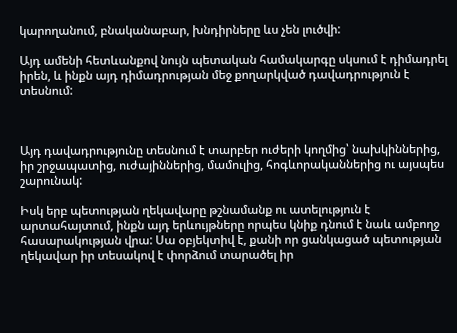կարողանում, բնականաբար, խնդիրները ևս չեն լուծվի:

Այդ ամենի հետևանքով նույն պետական համակարգը սկսում է դիմադրել իրեն, և ինքն այդ դիմադրության մեջ քողարկված դավադրություն է տեսնում:



Այդ դավադրությունը տեսնում է տարբեր ուժերի կողմից՝ նախկիններից, իր շրջապատից, ուժայիններից, մամուլից, հոգևորականներից ու այսպես շարունակ:

Իսկ երբ պետության ղեկավարը թշնամանք ու ատելություն է արտահայտում, ինքն այդ երևույթները որպես կնիք դնում է նաև ամբողջ հասարակության վրա: Սա օբյեկտիվ է, քանի որ ցանկացած պետության ղեկավար իր տեսակով է փորձում տարածել իր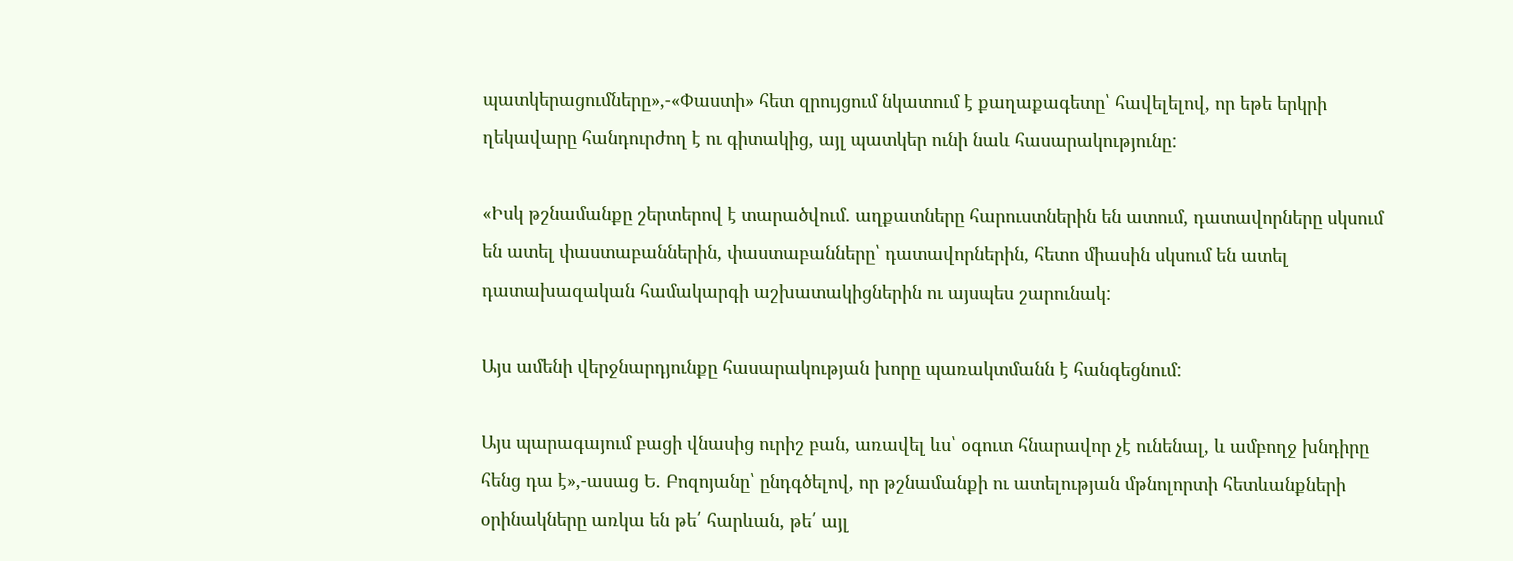պատկերացումները»,-«Փաստի» հետ զրույցում նկատում է քաղաքագետը՝ հավելելով, որ եթե երկրի ղեկավարը հանդուրժող է ու գիտակից, այլ պատկեր ունի նաև հասարակությունը:

«Իսկ թշնամանքը շերտերով է տարածվում. աղքատները հարուստներին են ատում, դատավորները սկսում են ատել փաստաբաններին, փաստաբանները՝ դատավորներին, հետո միասին սկսում են ատել դատախազական համակարգի աշխատակիցներին ու այսպես շարունակ:

Այս ամենի վերջնարդյունքը հասարակության խորը պառակտմանն է հանգեցնում:

Այս պարագայում բացի վնասից ուրիշ բան, առավել ևս՝ օգուտ հնարավոր չէ ունենալ, և ամբողջ խնդիրը հենց դա է»,-ասաց Ե. Բոզոյանը՝ ընդգծելով, որ թշնամանքի ու ատելության մթնոլորտի հետևանքների օրինակները առկա են թե՛ հարևան, թե՛ այլ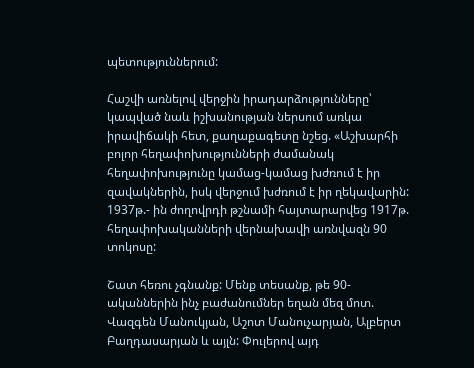պետություններում:

Հաշվի առնելով վերջին իրադարձությունները՝ կապված նաև իշխանության ներսում առկա իրավիճակի հետ, քաղաքագետը նշեց. «Աշխարհի բոլոր հեղափոխությունների ժամանակ հեղափոխությունը կամաց-կամաց խժռում է իր զավակներին, իսկ վերջում խժռում է իր ղեկավարին: 1937թ.- ին ժողովրդի թշնամի հայտարարվեց 1917թ. հեղափոխականների վերնախավի առնվազն 90 տոկոսը:

Շատ հեռու չգնանք: Մենք տեսանք, թե 90-ականներին ինչ բաժանումներ եղան մեզ մոտ. Վազգեն Մանուկյան, Աշոտ Մանուչարյան, Ալբերտ Բաղդասարյան և այլն: Փուլերով այդ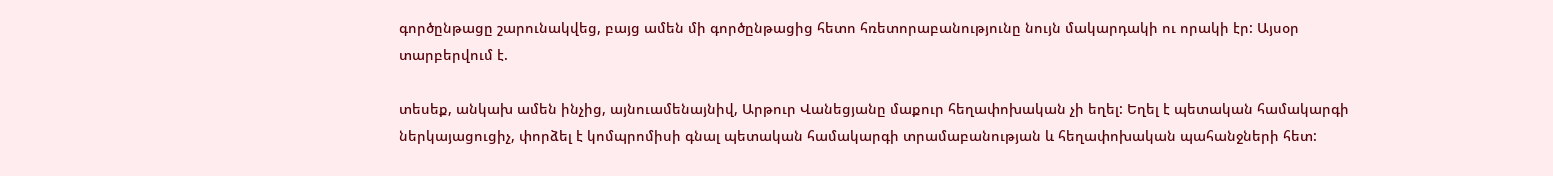գործընթացը շարունակվեց, բայց ամեն մի գործընթացից հետո հռետորաբանությունը նույն մակարդակի ու որակի էր: Այսօր տարբերվում է.

տեսեք, անկախ ամեն ինչից, այնուամենայնիվ, Արթուր Վանեցյանը մաքուր հեղափոխական չի եղել: Եղել է պետական համակարգի ներկայացուցիչ, փորձել է կոմպրոմիսի գնալ պետական համակարգի տրամաբանության և հեղափոխական պահանջների հետ: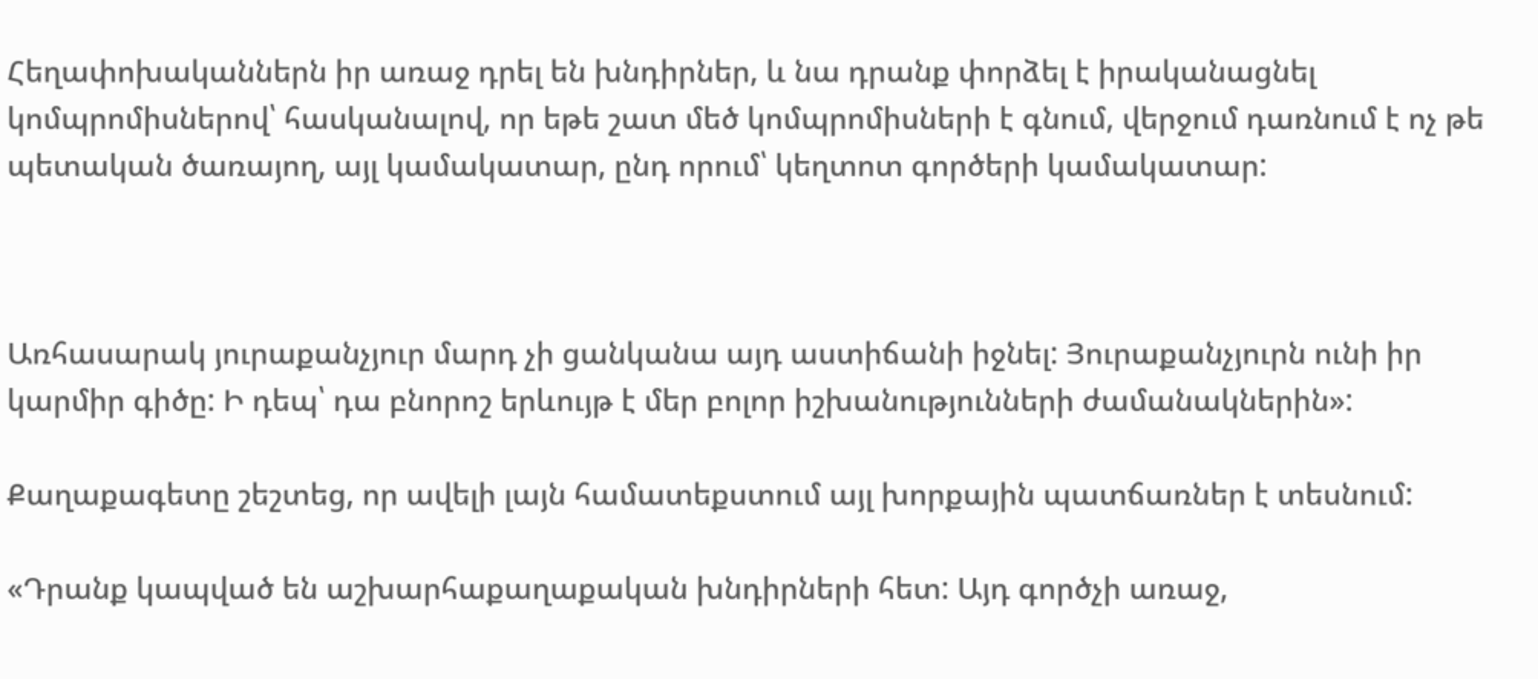Հեղափոխականներն իր առաջ դրել են խնդիրներ, և նա դրանք փորձել է իրականացնել կոմպրոմիսներով՝ հասկանալով, որ եթե շատ մեծ կոմպրոմիսների է գնում, վերջում դառնում է ոչ թե պետական ծառայող, այլ կամակատար, ընդ որում՝ կեղտոտ գործերի կամակատար:



Առհասարակ յուրաքանչյուր մարդ չի ցանկանա այդ աստիճանի իջնել: Յուրաքանչյուրն ունի իր կարմիր գիծը: Ի դեպ՝ դա բնորոշ երևույթ է մեր բոլոր իշխանությունների ժամանակներին»:

Քաղաքագետը շեշտեց, որ ավելի լայն համատեքստում այլ խորքային պատճառներ է տեսնում:

«Դրանք կապված են աշխարհաքաղաքական խնդիրների հետ: Այդ գործչի առաջ,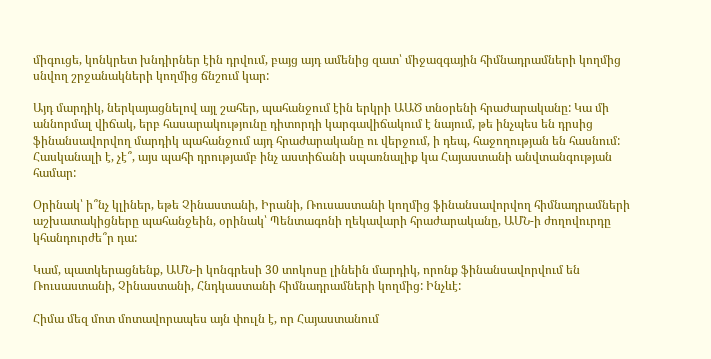միգուցե, կոնկրետ խնդիրներ էին դրվում, բայց այդ ամենից զատ՝ միջազգային հիմնադրամների կողմից սնվող շրջանակների կողմից ճնշում կար:

Այդ մարդիկ, ներկայացնելով այլ շահեր, պահանջում էին երկրի ԱԱԾ տնօրենի հրաժարականը: Կա մի աննորմալ վիճակ, երբ հասարակությունը դիտորդի կարգավիճակում է նայում, թե ինչպես են դրսից ֆինանսավորվող մարդիկ պահանջում այդ հրաժարականը ու վերջում, ի դեպ, հաջողության են հասնում: Հասկանալի է, չէ՞, այս պահի դրությամբ ինչ աստիճանի սպառնալիք կա Հայաստանի անվտանգության համար:

Օրինակ՝ ի՞նչ կլիներ, եթե Չինաստանի, Իրանի, Ռուսաստանի կողմից ֆինանսավորվող հիմնադրամների աշխատակիցները պահանջեին, օրինակ՝ Պենտագոնի ղեկավարի հրաժարականը, ԱՄՆ-ի ժողովուրդը կհանդուրժե՞ր դա:

Կամ, պատկերացնենք, ԱՄՆ-ի կոնգրեսի 30 տոկոսը լինեին մարդիկ, որոնք ֆինանսավորվում են Ռուսաստանի, Չինաստանի, Հնդկաստանի հիմնադրամների կողմից: Ինչևէ:

Հիմա մեզ մոտ մոտավորապես այն փուլն է, որ Հայաստանում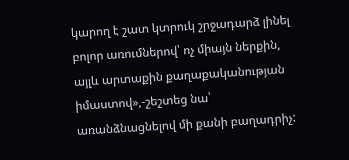կարող է շատ կտրուկ շրջադարձ լինել բոլոր առումներով՝ ոչ միայն ներքին, այլև արտաքին քաղաքականության իմաստով»,-շեշտեց նա՝ առանձնացնելով մի քանի բաղադրիչ: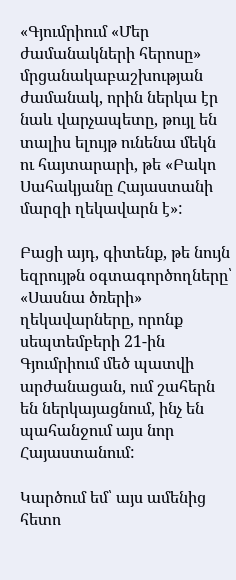«Գյումրիում «Մեր ժամանակների հերոսը» մրցանակաբաշխության ժամանակ, որին ներկա էր նաև վարչապետը, թույլ են տալիս ելույթ ունենա մեկն ու հայտարարի, թե «Բակո Սահակյանը Հայաստանի մարզի ղեկավարն է»:

Բացի այդ, գիտենք, թե նույն եզրույթն օգտագործողները՝ «Սասնա ծռերի» ղեկավարները, որոնք սեպտեմբերի 21-ին Գյումրիում մեծ պատվի արժանացան, ում շահերն են ներկայացնում, ինչ են պահանջում այս նոր Հայաստանում:

Կարծում եմ՝ այս ամենից հետո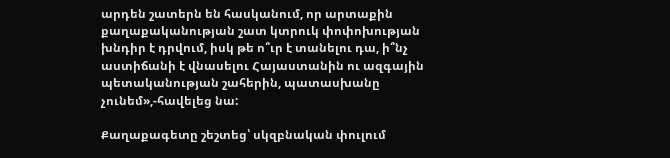արդեն շատերն են հասկանում, որ արտաքին քաղաքականության շատ կտրուկ փոփոխության խնդիր է դրվում, իսկ թե ո՞ւր է տանելու դա, ի՞նչ աստիճանի է վնասելու Հայաստանին ու ազգային պետականության շահերին, պատասխանը չունեմ»,-հավելեց նա:

Քաղաքագետը շեշտեց՝ սկզբնական փուլում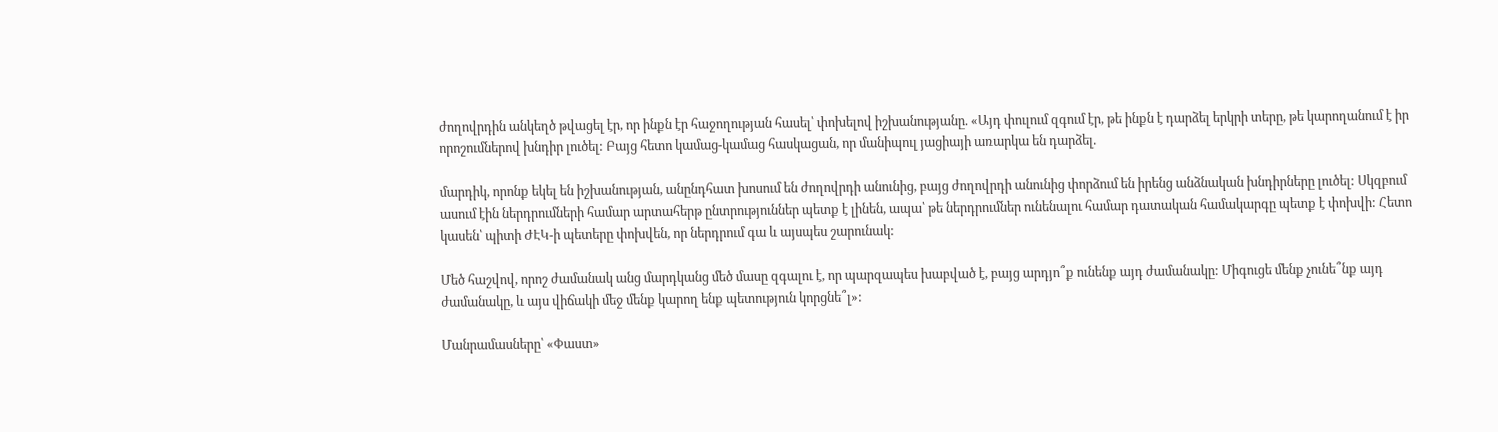ժողովրդին անկեղծ թվացել էր, որ ինքն էր հաջողության հասել՝ փոխելով իշխանությանը. «Այդ փուլում զգում էր, թե ինքն է դարձել երկրի տերը, թե կարողանում է իր որոշումներով խնդիր լուծել: Բայց հետո կամաց-կամաց հասկացան, որ մանիպուլ յացիայի առարկա են դարձել.

մարդիկ, որոնք եկել են իշխանության, անընդհատ խոսում են ժողովրդի անունից, բայց ժողովրդի անունից փորձում են իրենց անձնական խնդիրները լուծել: Սկզբում ասում էին ներդրումների համար արտահերթ ընտրություններ պետք է լինեն, ապա՝ թե ներդրումներ ունենալու համար դատական համակարգը պետք է փոխվի: Հետո կասեն՝ պիտի ԺԷԿ-ի պետերը փոխվեն, որ ներդրում գա և այսպես շարունակ:

Մեծ հաշվով, որոշ ժամանակ անց մարդկանց մեծ մասը զգալու է, որ պարզապես խաբված է, բայց արդյո՞ք ունենք այդ ժամանակը: Միգուցե մենք չունե՞նք այդ ժամանակը, և այս վիճակի մեջ մենք կարող ենք պետություն կորցնե՞լ»:

Մանրամասները՝ «Փաստ»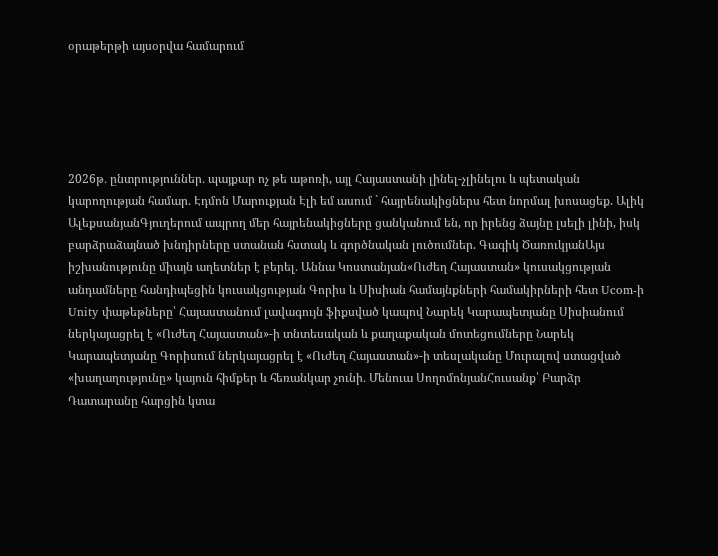օրաթերթի այսօրվա համարում





2026թ․ ընտրություններ․ պայքար ոչ թե աթոռի, այլ Հայաստանի լինել-չլինելու և պետական կարողության համար. Էդմոն Մարուքյան Էլի եմ ասում ` հայրենակիցներս հետ նորմալ խոսացեք. Ալիկ ԱլեքսանյանԳյուղերում ապրող մեր հայրենակիցները ցանկանում են, որ իրենց ձայնը լսելի լինի, իսկ բարձրաձայնած խնդիրները ստանան հստակ և գործնական լուծումներ. Գագիկ ԾառուկյանԱյս իշխանությունը միայն աղետներ է բերել․ Աննա Կոստանյան«Ուժեղ Հայաստան» կուսակցության անդամները հանդիպեցին կուսակցության Գորիս և Սիսիան համայնքների համակիրների հետ Ucom-ի Unity փաթեթները՝ Հայաստանում լավագույն ֆիքսված կապով Նարեկ Կարապետյանը Սիսիանում ներկայացրել է «Ուժեղ Հայաստան»-ի տնտեսական և քաղաքական մոտեցումները Նարեկ Կարապետյանը Գորիսում ներկայացրել է «Ուժեղ Հայաստան»-ի տեսլականը Մուրալով ստացված «խաղաղությունը» կայուն հիմքեր և հեռանկար չունի․ Մենուա ՍողոմոնյանՀուսանք՝ Բարձր Դատարանը հարցին կտա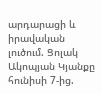արդարացի և իրավական լուծում. Ցոլակ Ակոպյան Կյանքը հունիսի 7-ից.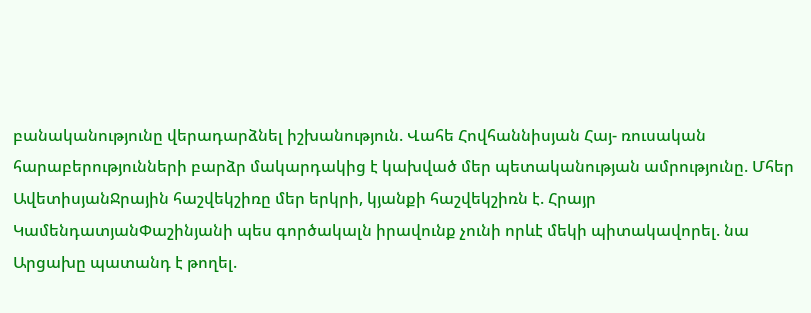բանականությունը վերադարձնել իշխանություն. Վահե Հովհաննիսյան Հայ- ռուսական հարաբերությունների բարձր մակարդակից է կախված մեր պետականության ամրությունը. Մհեր ԱվետիսյանՋրային հաշվեկշիռը մեր երկրի, կյանքի հաշվեկշիռն է. Հրայր ԿամենդատյանՓաշինյանի պես գործակալն իրավունք չունի որևէ մեկի պիտակավորել. նա Արցախը պատանդ է թողել.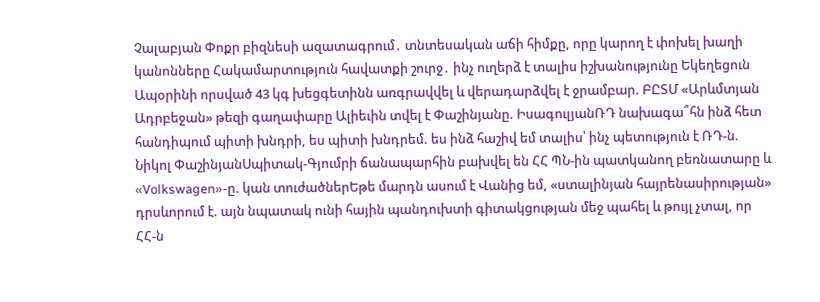Չալաբյան Փոքր բիզնեսի ազատագրում․ տնտեսական աճի հիմքը, որը կարող է փոխել խաղի կանոնները Հակամարտություն հավատքի շուրջ․ ինչ ուղերձ է տալիս իշխանությունը Եկեղեցուն Ապօրինի որսված 43 կգ խեցգետինն առգրավվել և վերադարձվել է ջրամբար. ԲԸՏՄ «Արևմտյան Ադրբեջան» թեզի գաղափարը Ալիեւին տվել է Փաշինյանը. ԻսագուլյանՌԴ նախագա՞հն ինձ հետ հանդիպում պիտի խնդրի, ես պիտի խնդրեմ. ես ինձ հաշիվ եմ տալիս՝ ինչ պետություն է ՌԴ-ն. Նիկոլ ՓաշինյանՍպիտակ-Գյումրի ճանապարհին բախվել են ՀՀ ՊՆ-ին պատկանող բեռնատարը և «Volkswagen»-ը. կան տուժածներԵթե մարդն ասում է Վանից եմ, «ստալինյան հայրենասիրության» դրսևորում է. այն նպատակ ունի հային պանդուխտի գիտակցության մեջ պահել և թույլ չտալ, որ ՀՀ-ն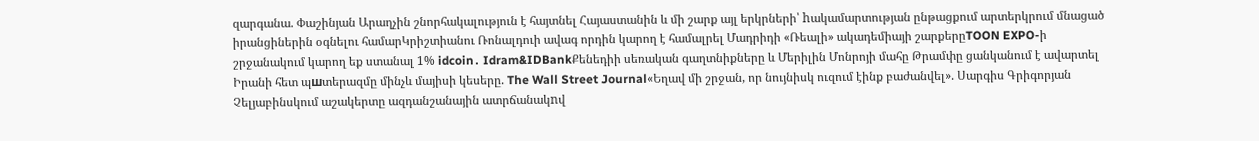զարգանա. Փաշինյան Արաղչին շնորհակալություն է հայտնել Հայաստանին և մի շարք այլ երկրների՝ hակամարտության ընթացքում արտերկրում մնացած իրանցիներին օգնելու համարԿրիշտիանու Ռոնալդուի ավագ որդին կարող է համալրել Մադրիդի «Ռեալի» ակադեմիայի շարքերըTOON EXPO-ի շրջանակում կարող եք ստանալ 1% idcoin․ Idram&IDBankՔենեդիի սեռական գաղտնիքները և Մերիլին Մոնրոյի մահը Թրամփը ցանկանում է ավարտել Իրանի հետ պшտերազմը մինչև մայիսի կեսերը. The Wall Street Journal«Եղավ մի շրջան, որ նույնիսկ ուզում էինք բաժանվել». Սարգիս Գրիգորյան Չելյաբինսկում աշակերտը ազդանշանային ատրճանակnվ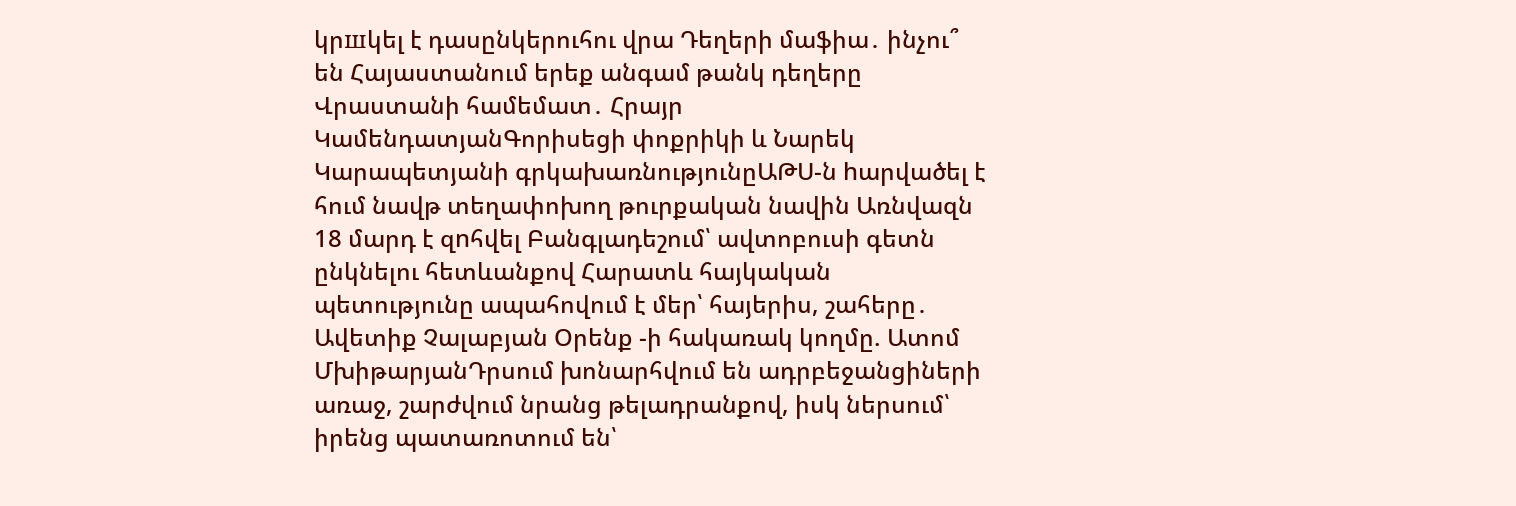կրшկել է դասընկերուհու վրա Դեղերի մաֆիա․ ինչու՞ են Հայաստանում երեք անգամ թանկ դեղերը Վրաստանի համեմատ․ Հրայր ԿամենդատյանԳորիսեցի փոքրիկի և Նարեկ Կարապետյանի գրկախառնությունըԱԹՍ-ն hարվածել է հում նավթ տեղափոխող թուրքական նավին Առնվազն 18 մարդ է զnհվել Բանգլադեշում՝ ավտոբուսի գետն ընկնելու հետևանքով Հարատև հայկական պետությունը ապահովում է մեր՝ հայերիս, շահերը․ Ավետիք Չալաբյան Օրենք -ի հակառակ կողմը. Ատոմ ՄխիթարյանԴրսում խոնարհվում են ադրբեջանցիների առաջ, շարժվում նրանց թելադրանքով, իսկ ներսում՝ իրենց պատառոտում են՝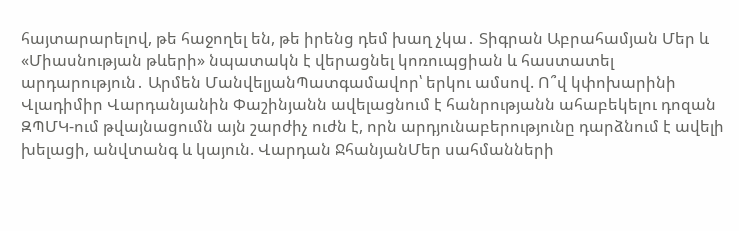հայտարարելով, թե հաջողել են, թե իրենց դեմ խաղ չկա․ Տիգրան Աբրահամյան Մեր և «Միասնության թևերի» նպատակն է վերացնել կոռուպցիան և հաստատել արդարություն․ Արմեն ՄանվելյանՊատգամավոր՝ երկու ամսով. Ո՞վ կփոխարինի Վլադիմիր Վարդանյանին Փաշինյանն ավելացնում է հանրությանն ահաբեկելու դոզան ԶՊՄԿ-ում թվայնացումն այն շարժիչ ուժն է, որն արդյունաբերությունը դարձնում է ավելի խելացի, անվտանգ և կայուն. Վարդան ՋհանյանՄեր սահմանների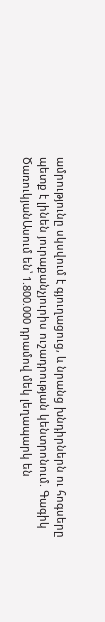ամրությունը սկսվում է գյուղացուց, և նրանց խնդիրներն ու հոգսերը պետք է լինեն յուրաքանչյուրիս ուշադրության կենտրոնում. Գագիկ ԾառուկյանԱսում են՝ 1.800.000 դրամով մեկ լեղապարկ են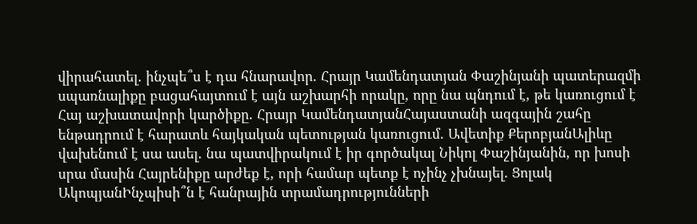վիրահատել․ ինչպե՞ս է դա հնարավոր․ Հրայր Կամենդատյան Փաշինյանի պատերազմի սպառնալիքը բացահայտում է այն աշխարհի որակը, որը նա պնդում է, թե կառուցում է Հայ աշխատավորի կարծիքը. Հրայր ԿամենդատյանՀայաստանի ազգային շահը ենթադրում է հարատև հայկական պետության կառուցում․ Ավետիք ՔերոբյանԱլիևը վախենում է սա ասել․ նա պատվիրակում է իր գործակալ Նիկոլ Փաշինյանին, որ խոսի սրա մասին Հայրենիքը արժեք է, որի համար պետք է ոչինչ չխնայել․ Ցոլակ ԱկոպյանԻնչպիսի՞ն է հանրային տրամադրությունների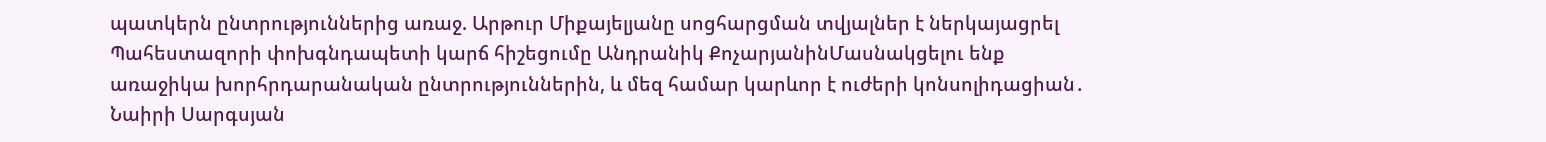պատկերն ընտրություններից առաջ. Արթուր Միքայելյանը սոցհարցման տվյալներ է ներկայացրել Պահեստազորի փոխգնդապետի կարճ հիշեցումը Անդրանիկ ՔոչարյանինՄասնակցելու ենք առաջիկա խորհրդարանական ընտրություններին, և մեզ համար կարևոր է ուժերի կոնսոլիդացիան․ Նաիրի Սարգսյան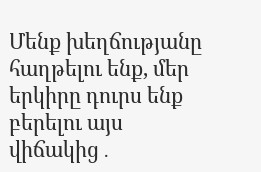Մենք խեղճությանը հաղթելու ենք, մեր երկիրը դուրս ենք բերելու այս վիճակից․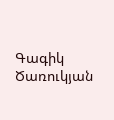Գագիկ Ծառուկյան